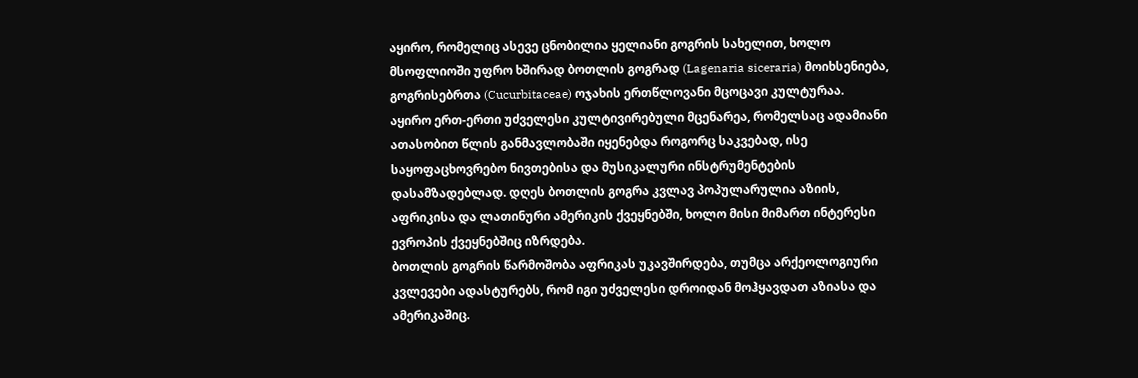აყირო, რომელიც ასევე ცნობილია ყელიანი გოგრის სახელით, ხოლო მსოფლიოში უფრო ხშირად ბოთლის გოგრად (Lagenaria siceraria) მოიხსენიება, გოგრისებრთა (Cucurbitaceae) ოჯახის ერთწლოვანი მცოცავი კულტურაა.
აყირო ერთ-ერთი უძველესი კულტივირებული მცენარეა, რომელსაც ადამიანი ათასობით წლის განმავლობაში იყენებდა როგორც საკვებად, ისე საყოფაცხოვრებო ნივთებისა და მუსიკალური ინსტრუმენტების დასამზადებლად. დღეს ბოთლის გოგრა კვლავ პოპულარულია აზიის, აფრიკისა და ლათინური ამერიკის ქვეყნებში, ხოლო მისი მიმართ ინტერესი ევროპის ქვეყნებშიც იზრდება.
ბოთლის გოგრის წარმოშობა აფრიკას უკავშირდება, თუმცა არქეოლოგიური კვლევები ადასტურებს, რომ იგი უძველესი დროიდან მოჰყავდათ აზიასა და ამერიკაშიც.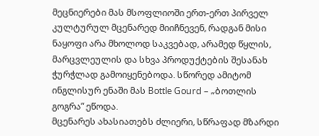მეცნიერები მას მსოფლიოში ერთ-ერთ პირველ კულტურულ მცენარედ მიიჩნევენ, რადგან მისი ნაყოფი არა მხოლოდ საკვებად, არამედ წყლის, მარცვლეულის და სხვა პროდუქტების შესანახ ჭურჭლად გამოიყენებოდა. სწორედ ამიტომ ინგლისურ ენაში მას Bottle Gourd – „ბოთლის გოგრა“ ეწოდა.
მცენარეს ახასიათებს ძლიერი, სწრაფად მზარდი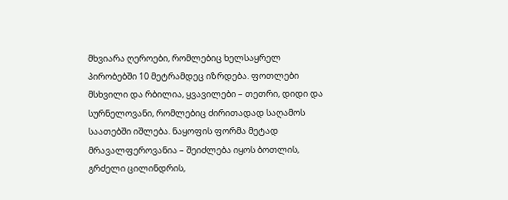მხვიარა ღეროები, რომლებიც ხელსაყრელ პირობებში 10 მეტრამდეც იზრდება. ფოთლები მსხვილი და რბილია, ყვავილები – თეთრი, დიდი და სურნელოვანი, რომლებიც ძირითადად საღამოს საათებში იშლება. ნაყოფის ფორმა მეტად მრავალფეროვანია – შეიძლება იყოს ბოთლის, გრძელი ცილინდრის,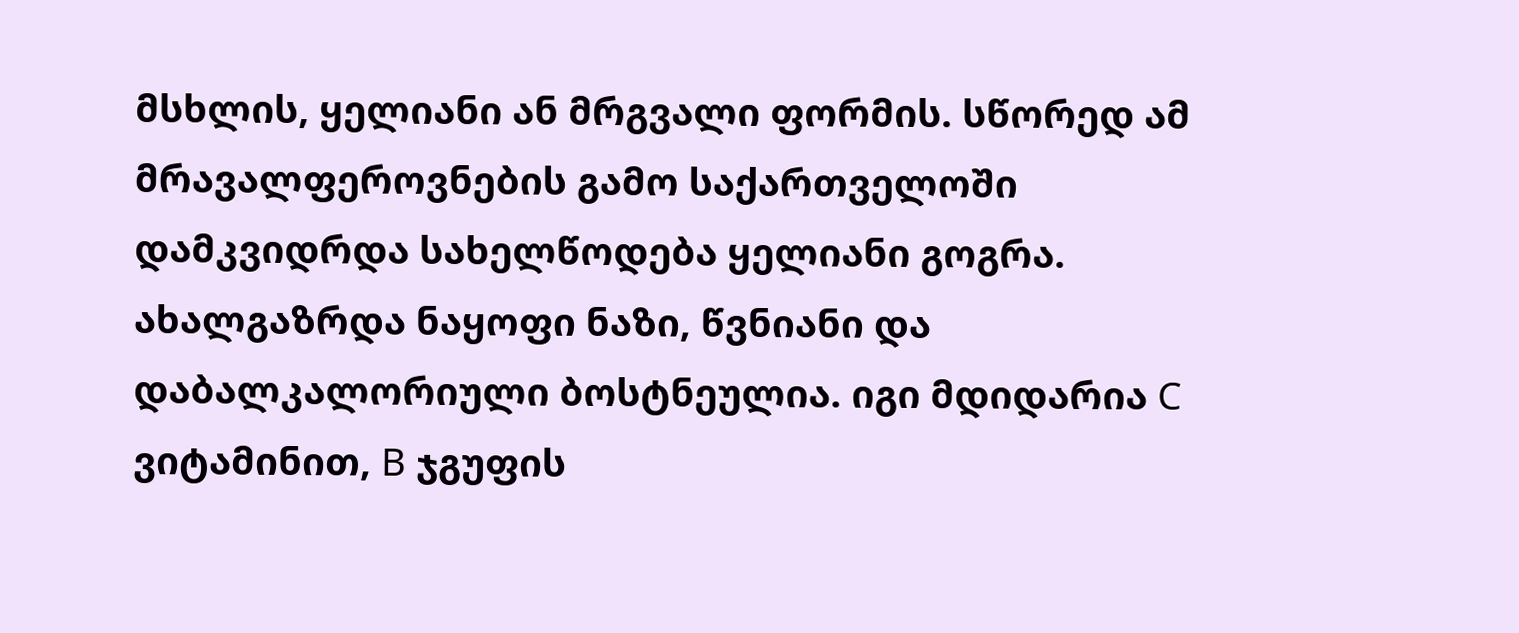მსხლის, ყელიანი ან მრგვალი ფორმის. სწორედ ამ მრავალფეროვნების გამო საქართველოში დამკვიდრდა სახელწოდება ყელიანი გოგრა.
ახალგაზრდა ნაყოფი ნაზი, წვნიანი და დაბალკალორიული ბოსტნეულია. იგი მდიდარია C ვიტამინით, B ჯგუფის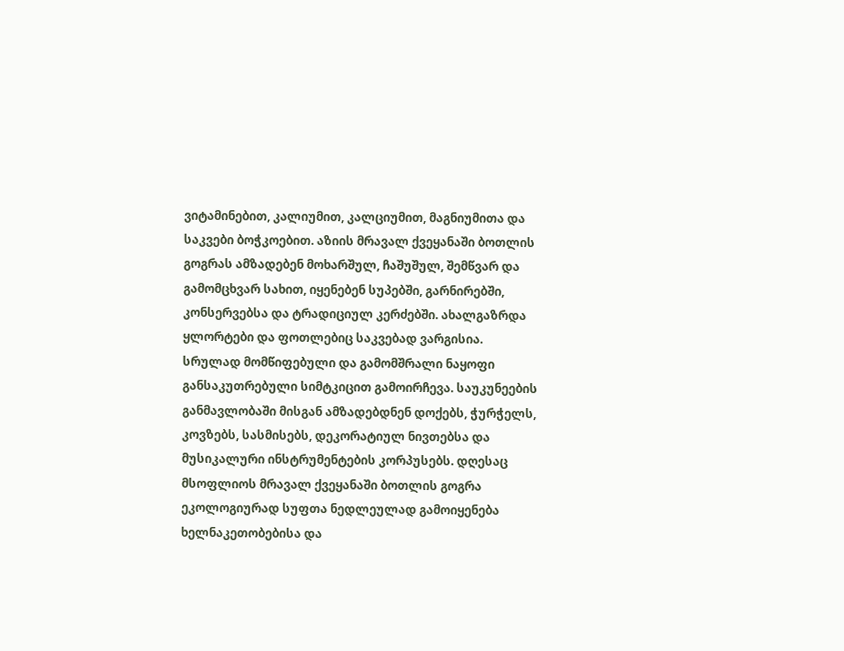ვიტამინებით, კალიუმით, კალციუმით, მაგნიუმითა და საკვები ბოჭკოებით. აზიის მრავალ ქვეყანაში ბოთლის გოგრას ამზადებენ მოხარშულ, ჩაშუშულ, შემწვარ და გამომცხვარ სახით, იყენებენ სუპებში, გარნირებში, კონსერვებსა და ტრადიციულ კერძებში. ახალგაზრდა ყლორტები და ფოთლებიც საკვებად ვარგისია.
სრულად მომწიფებული და გამომშრალი ნაყოფი განსაკუთრებული სიმტკიცით გამოირჩევა. საუკუნეების განმავლობაში მისგან ამზადებდნენ დოქებს, ჭურჭელს, კოვზებს, სასმისებს, დეკორატიულ ნივთებსა და მუსიკალური ინსტრუმენტების კორპუსებს. დღესაც მსოფლიოს მრავალ ქვეყანაში ბოთლის გოგრა ეკოლოგიურად სუფთა ნედლეულად გამოიყენება ხელნაკეთობებისა და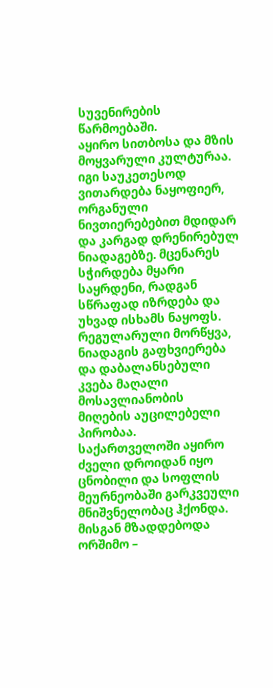სუვენირების წარმოებაში.
აყირო სითბოსა და მზის მოყვარული კულტურაა. იგი საუკეთესოდ ვითარდება ნაყოფიერ, ორგანული ნივთიერებებით მდიდარ და კარგად დრენირებულ ნიადაგებზე. მცენარეს სჭირდება მყარი საყრდენი, რადგან სწრაფად იზრდება და უხვად ისხამს ნაყოფს. რეგულარული მორწყვა, ნიადაგის გაფხვიერება და დაბალანსებული კვება მაღალი მოსავლიანობის მიღების აუცილებელი პირობაა.
საქართველოში აყირო ძველი დროიდან იყო ცნობილი და სოფლის მეურნეობაში გარკვეული მნიშვნელობაც ჰქონდა. მისგან მზადდებოდა ორშიმო –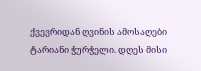ქვევრიდან ღვინის ამოსაღები ტარიანი ჭურჭელი. დღეს მისი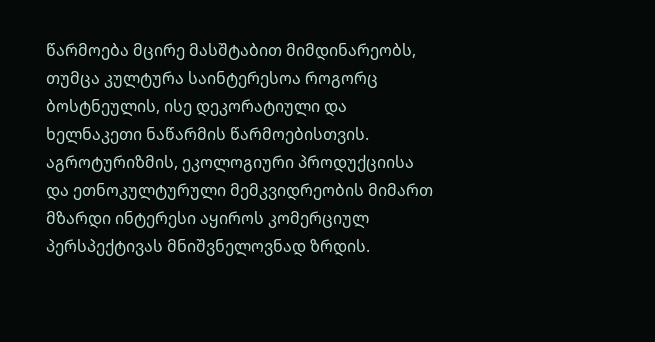წარმოება მცირე მასშტაბით მიმდინარეობს, თუმცა კულტურა საინტერესოა როგორც ბოსტნეულის, ისე დეკორატიული და ხელნაკეთი ნაწარმის წარმოებისთვის. აგროტურიზმის, ეკოლოგიური პროდუქციისა და ეთნოკულტურული მემკვიდრეობის მიმართ მზარდი ინტერესი აყიროს კომერციულ პერსპექტივას მნიშვნელოვნად ზრდის.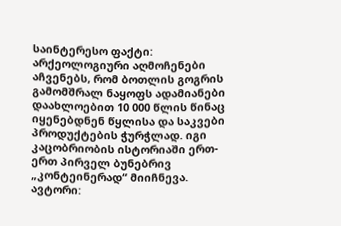საინტერესო ფაქტი: არქეოლოგიური აღმოჩენები აჩვენებს, რომ ბოთლის გოგრის გამომშრალ ნაყოფს ადამიანები დაახლოებით 10 000 წლის წინაც იყენებდნენ წყლისა და საკვები პროდუქტების ჭურჭლად. იგი კაცობრიობის ისტორიაში ერთ-ერთ პირველ ბუნებრივ „კონტეინერად“ მიიჩნევა.
ავტორი: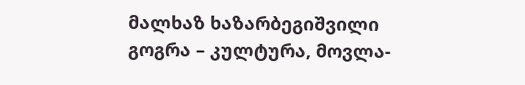მალხაზ ხაზარბეგიშვილი
გოგრა – კულტურა, მოვლა-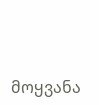მოყვანა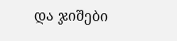და ჯიშები